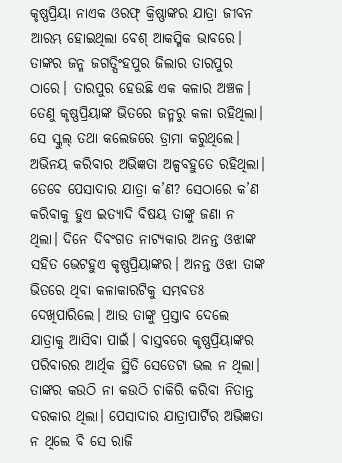କୃଷ୍ଣପ୍ରିୟା ନାଏକ ଓରଫ୍ କ୍ରିଷ୍ଣାଙ୍କର ଯାତ୍ରା ଜୀବନ ଆରମ୍ଭ ହୋଇଥିଲା ବେଶ୍ ଆକସ୍ମିକ ଭାବରେ। ତାଙ୍କର ଜନ୍ମ ଜଗତ୍ସିଂହପୁର ଜିଲାର ତାରପୁର ଠାରେ। ତାରପୁର ହେଉଛି ଏକ କଳାର ଅଞ୍ଚଳ। ତେଣୁ କୃଷ୍ଣପ୍ରିୟାଙ୍କ ଭିତରେ ଜନ୍ମରୁ କଳା ରହିଥିଲା। ସେ ସ୍କୁଲ୍ ତଥା କଲେଜରେ ଡ୍ରାମା କରୁଥିଲେ। ଅଭିନୟ କରିବାର ଅଭିଜ୍ଞତା ଅଳ୍ପବହୁତେ ରହିଥିଲା। ତେବେ ପେସାଦାର ଯାତ୍ରା କ’ଣ? ସେଠାରେ କ’ଣ କରିବାକୁ ହୁଏ ଇତ୍ୟାଦି ବିଷୟ ତାଙ୍କୁ ଜଣା ନ ଥିଲା। ଦିନେ ଦିବଂଗତ ନାଟ୍ୟକାର ଅନନ୍ତ ଓଝାଙ୍କ ସହିତ ଭେଟହୁଏ କୃଷ୍ଣପ୍ରିୟାଙ୍କର। ଅନନ୍ତ ଓଝା ତାଙ୍କ ଭିତରେ ଥିବା କଳାକାରଟିକୁ ସମ୍ଭବତଃ ଦେଖିପାରିଲେ। ଆଉ ତାଙ୍କୁ ପ୍ରସ୍ତାବ ଦେଲେ ଯାତ୍ରାକୁ ଆସିବା ପାଇଁ। ବାସ୍ତବରେ କୃଷ୍ଣପ୍ରିୟାଙ୍କର ପରିବାରର ଆର୍ଥିକ ସ୍ଥିତି ସେତେଟା ଭଲ ନ ଥିଲା। ତାଙ୍କର କଉଠି ନା କଉଠି ଚାକିରି କରିବା ନିତାନ୍ତ ଦରକାର ଥିଲା। ପେସାଦାର ଯାତ୍ରାପାର୍ଟିର ଅଭିଜ୍ଞତା ନ ଥିଲେ ବି ସେ ରାଜି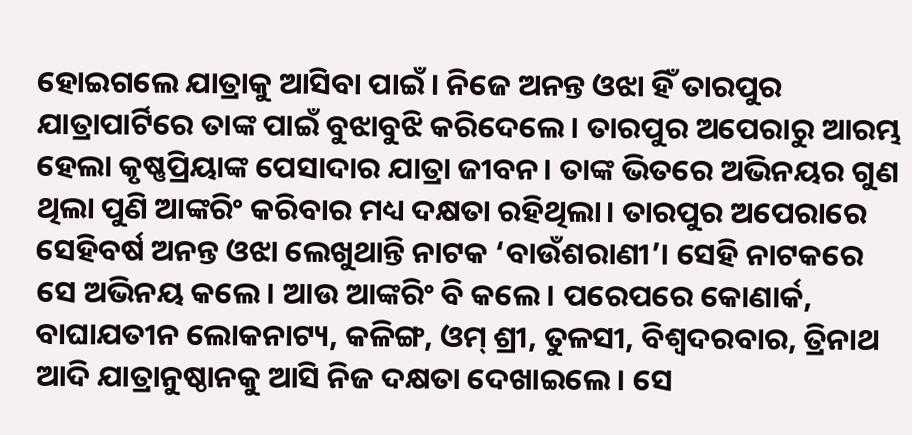ହୋଇଗଲେ ଯାତ୍ରାକୁ ଆସିବା ପାଇଁ। ନିଜେ ଅନନ୍ତ ଓଝା ହିଁ ତାରପୁର ଯାତ୍ରାପାର୍ଟିରେ ତାଙ୍କ ପାଇଁ ବୁଝାବୁଝି କରିଦେଲେ। ତାରପୁର ଅପେରାରୁ ଆରମ୍ଭ ହେଲା କୃଷ୍ଣପ୍ରିୟାଙ୍କ ପେସାଦାର ଯାତ୍ରା ଜୀବନ। ତାଙ୍କ ଭିତରେ ଅଭିନୟର ଗୁଣ ଥିଲା ପୁଣି ଆଙ୍କରିଂ କରିବାର ମଧ୍ୟ ଦକ୍ଷତା ରହିଥିଲା। ତାରପୁର ଅପେରାରେ ସେହିବର୍ଷ ଅନନ୍ତ ଓଝା ଲେଖୁଥାନ୍ତି ନାଟକ ‘ବାଉଁଶରାଣୀ’। ସେହି ନାଟକରେ ସେ ଅଭିନୟ କଲେ। ଆଉ ଆଙ୍କରିଂ ବି କଲେ। ପରେପରେ କୋଣାର୍କ, ବାଘାଯତୀନ ଲୋକନାଟ୍ୟ, କଳିଙ୍ଗ, ଓମ୍ ଶ୍ରୀ, ତୁଳସୀ, ବିଶ୍ୱଦରବାର, ତ୍ରିନାଥ ଆଦି ଯାତ୍ରାନୁଷ୍ଠାନକୁ ଆସି ନିଜ ଦକ୍ଷତା ଦେଖାଇଲେ। ସେ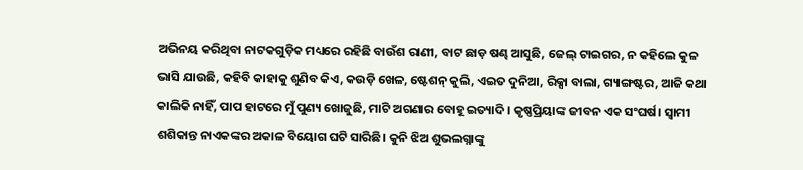ଅଭିନୟ କରିଥିବା ନାଟକଗୁଡ଼ିକ ମଧ୍ୟରେ ରହିଛି ବାଉଁଶ ରାଣୀ, ବାଟ ଛାଡ଼ ଷଣ୍ଢ ଆସୁଛି, ଜେଲ୍ ଟାଇଗର, ନ କହିଲେ କୁଳ ଭାସି ଯାଉଛି, କହିବି କାହାକୁ ଶୁଣିବ କିଏ, କଉଡ଼ି ଖେଳ, ଷ୍ଟେଶନ୍ କୁଲି, ଏଇତ ଦୁନିଆ, ରିକ୍ସା ବାଲା, ଗ୍ୟାଙ୍ଗଷ୍ଟର, ଆଜି କଥା କାଲିକି ନାହିଁ, ପାପ ହାଟରେ ମୁଁ ପୁଣ୍ୟ ଖୋଜୁଛି, ମାଟି ଅଗଣାର ବୋହୂ ଇତ୍ୟାଦି। କୃଷ୍ଣପ୍ରିୟାଙ୍କ ଜୀବନ ଏକ ସଂଘର୍ଷ। ସ୍ବାମୀ ଶଶିକାନ୍ତ ନାଏକଙ୍କର ଅକାଳ ବିୟୋଗ ଘଟି ସାରିଛି। କୁନି ଝିଅ ଶୁଭଲଗ୍ନାଙ୍କୁ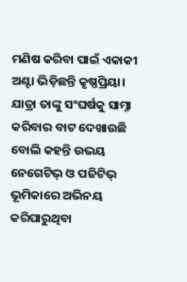ମଣିଷ କରିବା ପାଇଁ ଏକାକୀ ଅଣ୍ଟା ଭିଡ଼ିଛନ୍ତି କୃଷ୍ଣପ୍ରିୟା। ଯାତ୍ରା ତାଙ୍କୁ ସଂଘର୍ଷକୁ ସାମ୍ନା କରିବାର ବାଟ ଦେଖାଉଛି ବୋଲି କହନ୍ତି ଉଭୟ ନେଗେଟିଭ୍ ଓ ପଜିଟିଭ୍ ଭୂମିକାରେ ଅଭିନୟ କରିପାରୁଥିବା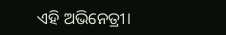ଏହି ଅଭିନେତ୍ରୀ।